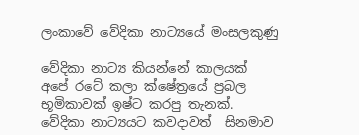ලංකාවේ වේදිකා නාට්‍යයේ මංසලකුණු

වේදිකා නාට්‍ය කියන්නේ කාලයක් අපේ රටේ කලා ක්ෂේත්‍රයේ ප්‍රබල භූමිකාවක් ඉෂ්ට කරපු තැනක්. වේදිකා නාට්‍යයට කවදාවත්  සිනමාව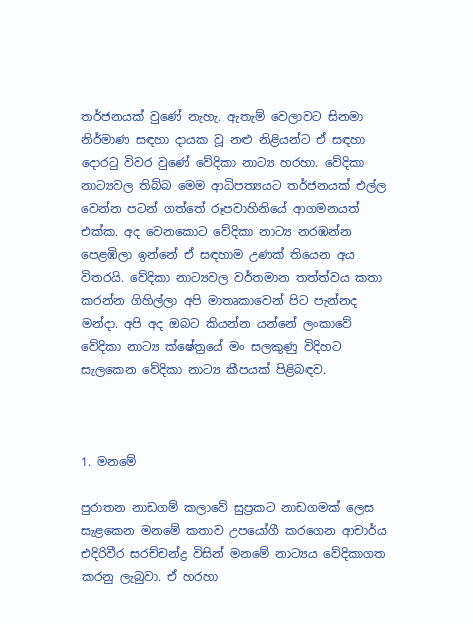තර්ජනයක් වුණේ නැහැ. ඇතැම් වෙලාවට සිනමා නිර්මාණ සඳහා දායක වූ නළු නිළියන්ට ඒ සඳහා දොරටු විවර වුණේ වේදිකා නාට්‍ය හරහා. වේදිකා නාට්‍යවල තිබ්බ මෙම ආධිපත්‍යයට තර්ජනයක් එල්ල වෙන්න පටන් ගත්තේ රූපවාහිනියේ ආගමනයත් එක්ක. අද වෙනකොට වේදිකා නාට්‍ය නරඹන්න පෙළඹිලා ඉන්නේ ඒ සඳහාම උණක් තියෙන අය විතරයි. වේදිකා නාට්‍යවල වර්තමාන තත්ත්වය කතා කරන්න ගිහිල්ලා අපි මාතෘකාවෙන් පිට පැන්නද මන්දා. අපි අද ඔබට කියන්න යන්නේ ලංකාවේ වේදිකා නාට්‍ය ක්ෂේත්‍රයේ මං සලකුණු විදිහට සැලකෙන වේදිකා නාට්‍ය කීපයක් පිළිබඳව.



1. මනමේ

පුරාතන නාඩගම් කලාවේ සුප්‍රකට නාඩගමක් ලෙස සැළකෙන මනමේ කතාව උපයෝගී කරගෙන ආචාර්ය එදිරිවීර සරච්චන්ද්‍ර විසින් මනමේ නාට්‍යය වේදිකාගත කරනු ලැබුවා. ඒ හරහා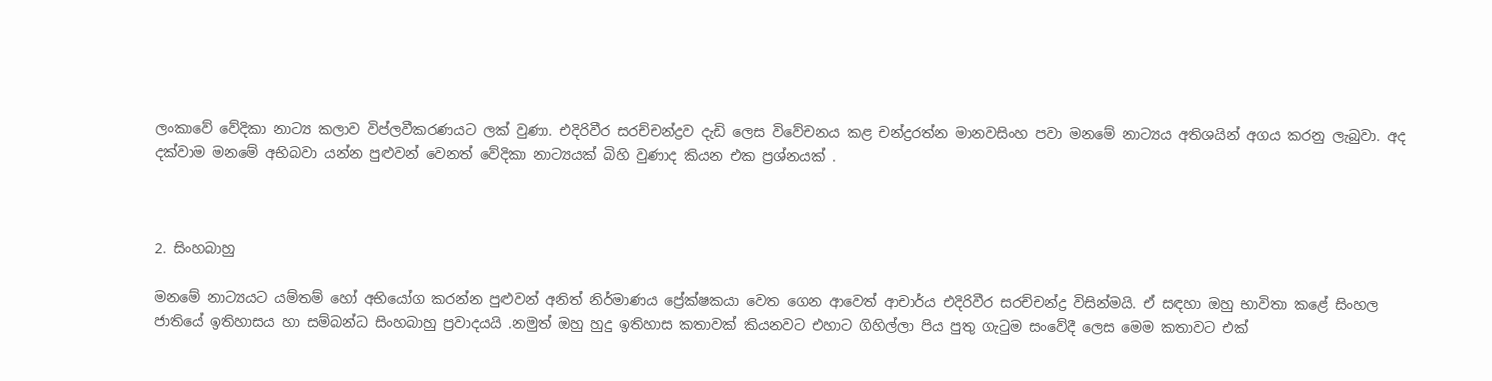ලංකාවේ වේදිකා නාට්‍ය කලාව විප්ලවීකරණයට ලක් වුණා. එදිරිවීර සරච්චන්ද්‍රව දැඩි ලෙස විවේචනය කළ චන්ද්‍රරත්න මානවසිංහ පවා මනමේ නාට්‍යය අතිශයින් අගය කරනු ලැබුවා. අද දක්වාම මනමේ අභිබවා යන්න පුළුවන් වෙනත් වේදිකා නාට්‍යයක් බිහි වුණාද කියන එක ප්‍රශ්නයක් .



2. සිංහබාහු

මනමේ නාට්‍යයට යම්තම් හෝ අභියෝග කරන්න පුළුවන් අනිත් නිර්මාණය ප්‍රේක්ෂකයා වෙත ගෙන ආවෙත් ආචාර්ය එදිරිවීර සරච්චන්ද්‍ර විසින්මයි. ඒ සඳහා ඔහු භාවිතා කළේ සිංහල ජාතියේ ඉතිහාසය හා සම්බන්ධ සිංහබාහු ප්‍රවාදයයි .නමුත් ඔහු හුදු ඉතිහාස කතාවක් කියනවට එහාට ගිහිල්ලා පිය පුතු ගැටුම සංවේදී ලෙස මෙම කතාවට එක්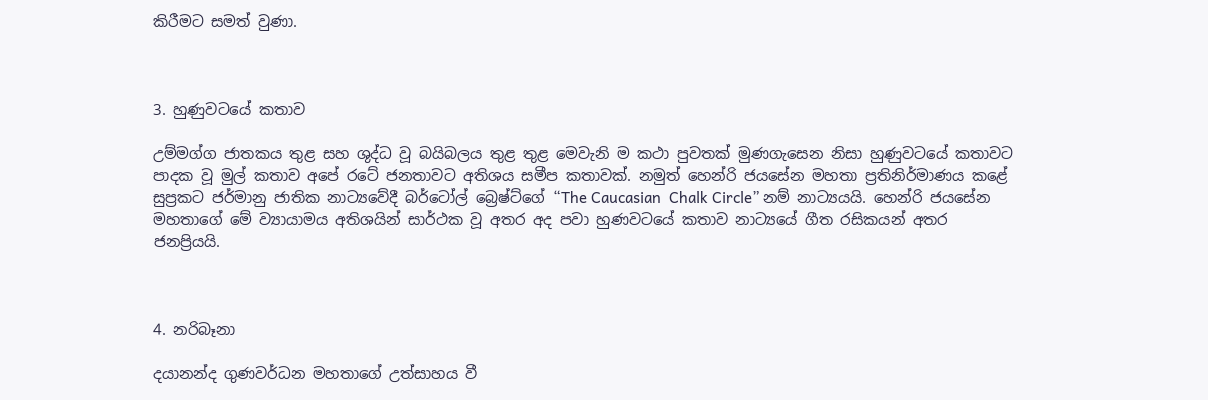කිරීමට සමත් වුණා.



3. හුණුවටයේ කතාව

උම්මග්ග ජාතකය තුළ සහ ශුද්ධ වූ බයිබලය තුළ තුළ මෙවැනි ම කථා පුවතක් මුණගැසෙන නිසා හුණුවටයේ කතාවට පාදක වූ මුල් කතාව අපේ රටේ ජනතාවට අතිශය සමීප කතාවක්. නමුත් හෙන්රි ජයසේන මහතා ප්‍රතිනිර්මාණය කළේ සුප්‍රකට ජර්මානු ජාතික නාට්‍යවේදී බර්ටෝල් බ්‍රෙෂ්ට්ගේ “The Caucasian  Chalk Circle” නම් නාට්‍යයයි. හෙන්රි ජයසේන මහතාගේ මේ ව්‍යායාමය අතිශයින් සාර්ථක වූ අතර අද පවා හුණවටයේ කතාව නාට්‍යයේ ගීත රසිකයන් අතර ජනප්‍රියයි.



4. නරිබෑනා

දයානන්ද ගුණවර්ධන මහතාගේ උත්සාහය වී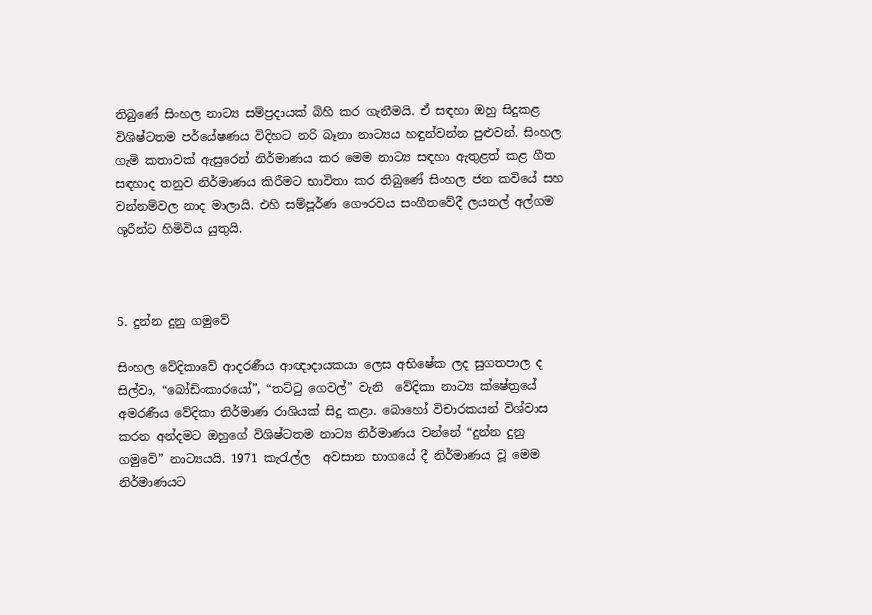තිබුණේ සිංහල නාට්‍ය සම්ප්‍රදායක් බිහි කර ගැනීමයි. ඒ සඳහා ඔහු සිදුකළ විශිෂ්ටතම පර්යේෂණය විදිහට නරි බෑනා නාට්‍යය හඳුන්වන්න පුළුවන්. සිංහල ගැමි කතාවක් ඇසුරෙන් නිර්මාණය කර මෙම නාට්‍ය සඳහා ඇතුළත් කළ ගීත සඳහාද තනුව නිර්මාණය කිරීමට භාවිතා කර තිබුණේ සිංහල ජන කවියේ සහ වන්නම්වල නාද මාලායි. එහි සම්පූර්ණ ගෞරවය සංගීතවේදී ලයනල් අල්ගම ශූරීන්ට හිමිවිය යුතුයි.



5. දුන්න දුනු ගමුවේ

සිංහල වේදිකාවේ ආදරණීය ආඥාදායකයා ලෙස අභිෂේක ලද සුගතපාල ද සිල්වා, “බෝඩිංකාරයෝ”, “තට්ටු ගෙවල්” වැනි  වේදිකා නාට්‍ය ක්ෂේත්‍රයේ අමරණීය වේදිකා නිර්මාණ රාශියක් සිදු කළා. බොහෝ විචාරකයන් විශ්වාස කරන අන්දමට ඔහුගේ විශිෂ්ටතම නාට්‍ය නිර්මාණය වන්නේ “දුන්න දුනු ගමුවේ” නාට්‍යයයි. 1971 කැරැල්ල  අවසාන භාගයේ දී නිර්මාණය වූ මෙම නිර්මාණයට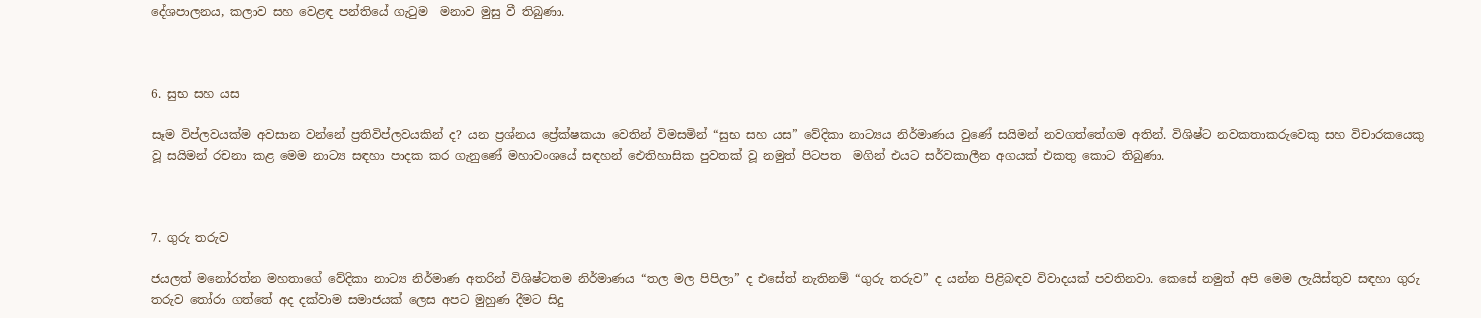දේශපාලනය, කලාව සහ වෙළඳ පන්තියේ ගැටුම  මනාව මුසු වී තිබුණා.



6. සුභ සහ යස

සෑම විප්ලවයක්ම අවසාන වන්නේ ප්‍රතිවිප්ලවයකින් ද? යන ප්‍රශ්නය ප්‍රේක්ෂකයා වෙතින් විමසමින් “සුභ සහ යස” වේදිකා නාට්‍යය නිර්මාණය වුණේ සයිමන් නවගත්තේගම අතින්. විශිෂ්ට නවකතාකරුවෙකු සහ විචාරකයෙකු වූ සයිමන් රචනා කළ මෙම නාට්‍ය සඳහා පාදක කර ගැනුණේ මහාවංශයේ සඳහන් ඓතිහාසික පුවතක් වූ නමුත් පිටපත  මගින් එයට සර්වකාලීන අගයක් එකතු කොට තිබුණා.



7. ගුරු තරුව

ජයලත් මනෝරත්න මහතාගේ වේදිකා නාට්‍ය නිර්මාණ අතරින් විශිෂ්ටතම නිර්මාණය “තල මල පිපිලා” ද එසේත් නැතිනම් “ගුරු තරුව” ද යන්න පිළිබඳව විවාදයක් පවතිනවා. කෙසේ නමුත් අපි මෙම ලැයිස්තුව සඳහා ගුරු තරුව තෝරා ගත්තේ අද දක්වාම සමාජයක් ලෙස අපට මුහුණ දීමට සිදු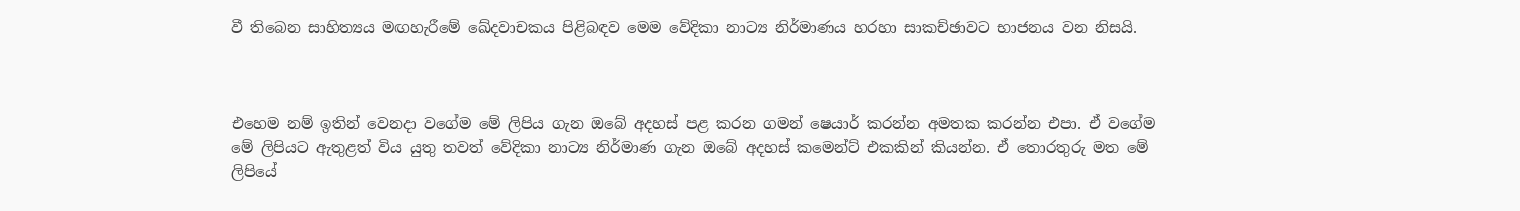වී තිබෙන සාහිත්‍යය මඟහැරීමේ ඛේදවාචකය පිළිබඳව මෙම වේදිකා නාට්‍ය නිර්මාණය හරහා සාකච්ඡාවට භාජනය වන නිසයි.



එහෙම නම් ඉතින් වෙනදා වගේම මේ ලිපිය ගැන ඔබේ අදහස් පළ කරන ගමන් ෂෙයාර් කරන්න අමතක කරන්න එපා. ඒ වගේම මේ ලිපියට ඇතුළත් විය යුතු තවත් වේදිකා නාට්‍ය නිර්මාණ ගැන ඔබේ අදහස් කමෙන්ට් එකකින් කියන්න. ඒ තොරතුරු මත මේ ලිපියේ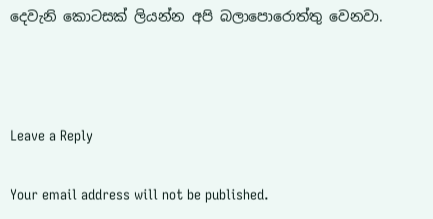දෙවැනි කොටසක් ලියන්න අපි බලාපොරොත්තු වෙනවා.



Leave a Reply

Your email address will not be published.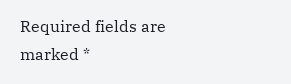Required fields are marked *